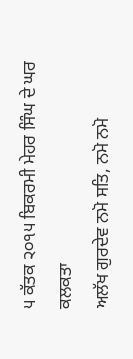੫ ਕੱਤਕ ੨੦੧੫ ਬਿਕਰਮੀ ਮੇਹਰ ਸਿੰਘ ਦੇ ਘਰ ਕਲਕਤਾ
ਅਲੱਖ ਗੁਰਦੇਵ ਨਮੋ ਸਤਿ, ਨਮੋ ਨਮੋ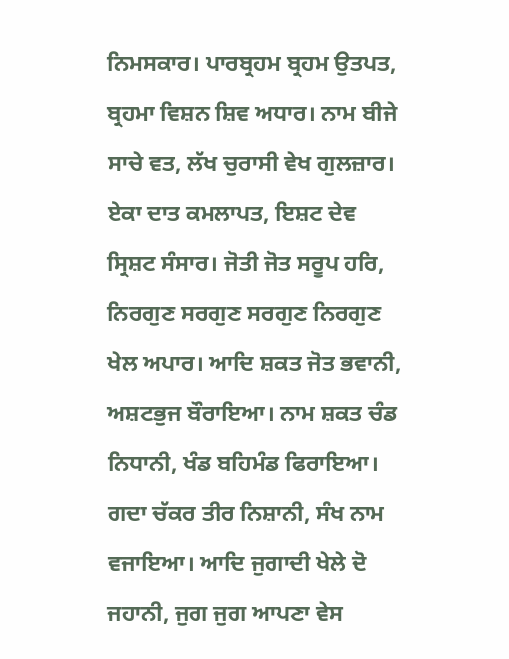ਨਿਮਸਕਾਰ। ਪਾਰਬ੍ਰਹਮ ਬ੍ਰਹਮ ਉਤਪਤ, ਬ੍ਰਹਮਾ ਵਿਸ਼ਨ ਸ਼ਿਵ ਅਧਾਰ। ਨਾਮ ਬੀਜੇ ਸਾਚੇ ਵਤ, ਲੱਖ ਚੁਰਾਸੀ ਵੇਖ ਗੁਲਜ਼ਾਰ। ਏਕਾ ਦਾਤ ਕਮਲਾਪਤ, ਇਸ਼ਟ ਦੇਵ ਸ੍ਰਿਸ਼ਟ ਸੰਸਾਰ। ਜੋਤੀ ਜੋਤ ਸਰੂਪ ਹਰਿ, ਨਿਰਗੁਣ ਸਰਗੁਣ ਸਰਗੁਣ ਨਿਰਗੁਣ ਖੇਲ ਅਪਾਰ। ਆਦਿ ਸ਼ਕਤ ਜੋਤ ਭਵਾਨੀ, ਅਸ਼ਟਭੁਜ ਬੌਰਾਇਆ। ਨਾਮ ਸ਼ਕਤ ਚੰਡ ਨਿਧਾਨੀ, ਖੰਡ ਬਹਿਮੰਡ ਫਿਰਾਇਆ। ਗਦਾ ਚੱਕਰ ਤੀਰ ਨਿਸ਼ਾਨੀ, ਸੰਖ ਨਾਮ ਵਜਾਇਆ। ਆਦਿ ਜੁਗਾਦੀ ਖੇਲੇ ਦੋ ਜਹਾਨੀ, ਜੁਗ ਜੁਗ ਆਪਣਾ ਵੇਸ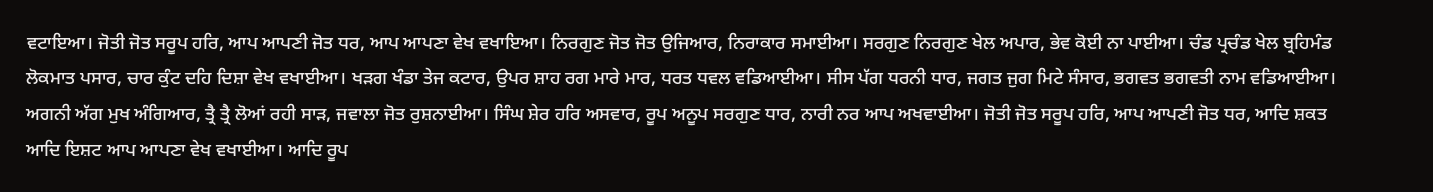ਵਟਾਇਆ। ਜੋਤੀ ਜੋਤ ਸਰੂਪ ਹਰਿ, ਆਪ ਆਪਣੀ ਜੋਤ ਧਰ, ਆਪ ਆਪਣਾ ਵੇਖ ਵਖਾਇਆ। ਨਿਰਗੁਣ ਜੋਤ ਜੋਤ ਉਜਿਆਰ, ਨਿਰਾਕਾਰ ਸਮਾਈਆ। ਸਰਗੁਣ ਨਿਰਗੁਣ ਖੇਲ ਅਪਾਰ, ਭੇਵ ਕੋਈ ਨਾ ਪਾਈਆ। ਚੰਡ ਪ੍ਰਚੰਡ ਖੇਲ ਬ੍ਰਹਿਮੰਡ ਲੋਕਮਾਤ ਪਸਾਰ, ਚਾਰ ਕੁੰਟ ਦਹਿ ਦਿਸ਼ਾ ਵੇਖ ਵਖਾਈਆ। ਖੜਗ ਖੰਡਾ ਤੇਜ ਕਟਾਰ, ਉਪਰ ਸ਼ਾਹ ਰਗ ਮਾਰੇ ਮਾਰ, ਧਰਤ ਧਵਲ ਵਡਿਆਈਆ। ਸੀਸ ਪੱਗ ਧਰਨੀ ਧਾਰ, ਜਗਤ ਜੁਗ ਮਿਟੇ ਸੰਸਾਰ, ਭਗਵਤ ਭਗਵਤੀ ਨਾਮ ਵਡਿਆਈਆ। ਅਗਨੀ ਅੱਗ ਮੁਖ ਅੰਗਿਆਰ, ਤ੍ਰੈ ਤ੍ਰੈ ਲੋਆਂ ਰਹੀ ਸਾੜ, ਜਵਾਲਾ ਜੋਤ ਰੁਸ਼ਨਾਈਆ। ਸਿੰਘ ਸ਼ੇਰ ਹਰਿ ਅਸਵਾਰ, ਰੂਪ ਅਨੂਪ ਸਰਗੁਣ ਧਾਰ, ਨਾਰੀ ਨਰ ਆਪ ਅਖਵਾਈਆ। ਜੋਤੀ ਜੋਤ ਸਰੂਪ ਹਰਿ, ਆਪ ਆਪਣੀ ਜੋਤ ਧਰ, ਆਦਿ ਸ਼ਕਤ ਆਦਿ ਇਸ਼ਟ ਆਪ ਆਪਣਾ ਵੇਖ ਵਖਾਈਆ। ਆਦਿ ਰੂਪ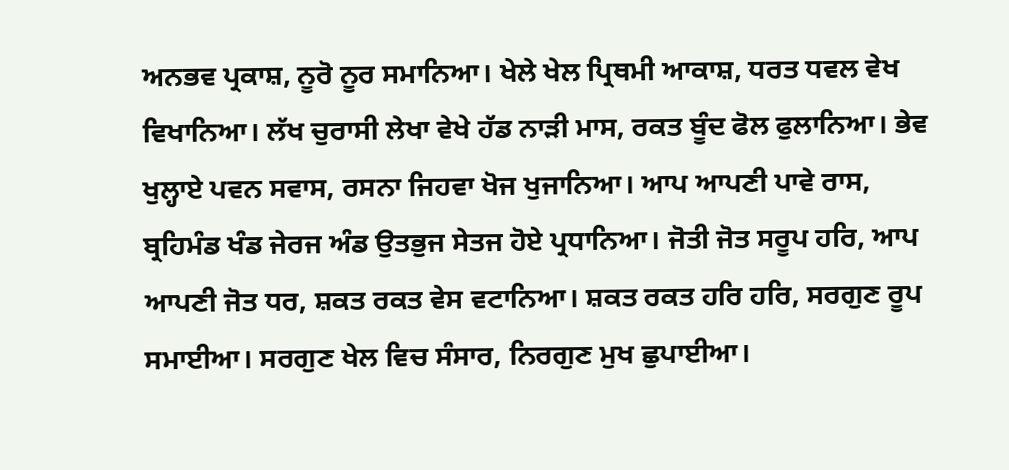ਅਨਭਵ ਪ੍ਰਕਾਸ਼, ਨੂਰੋ ਨੂਰ ਸਮਾਨਿਆ। ਖੇਲੇ ਖੇਲ ਪ੍ਰਿਥਮੀ ਆਕਾਸ਼, ਧਰਤ ਧਵਲ ਵੇਖ ਵਿਖਾਨਿਆ। ਲੱਖ ਚੁਰਾਸੀ ਲੇਖਾ ਵੇਖੇ ਹੱਡ ਨਾੜੀ ਮਾਸ, ਰਕਤ ਬੂੰਦ ਫੋਲ ਫੁਲਾਨਿਆ। ਭੇਵ ਖੁਲ੍ਹਾਏ ਪਵਨ ਸਵਾਸ, ਰਸਨਾ ਜਿਹਵਾ ਖੋਜ ਖੁਜਾਨਿਆ। ਆਪ ਆਪਣੀ ਪਾਵੇ ਰਾਸ, ਬ੍ਰਹਿਮੰਡ ਖੰਡ ਜੇਰਜ ਅੰਡ ਉਤਭੁਜ ਸੇਤਜ ਹੋਏ ਪ੍ਰਧਾਨਿਆ। ਜੋਤੀ ਜੋਤ ਸਰੂਪ ਹਰਿ, ਆਪ ਆਪਣੀ ਜੋਤ ਧਰ, ਸ਼ਕਤ ਰਕਤ ਵੇਸ ਵਟਾਨਿਆ। ਸ਼ਕਤ ਰਕਤ ਹਰਿ ਹਰਿ, ਸਰਗੁਣ ਰੂਪ ਸਮਾਈਆ। ਸਰਗੁਣ ਖੇਲ ਵਿਚ ਸੰਸਾਰ, ਨਿਰਗੁਣ ਮੁਖ ਛੁਪਾਈਆ।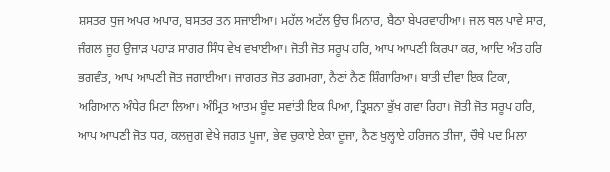ਸ਼ਸਤਰ ਧੁਜ ਅਪਰ ਅਪਾਰ, ਬਸਤਰ ਤਨ ਸਜਾਈਆ। ਮਹੱਲ ਅਟੱਲ ਉਚ ਮਿਨਾਰ, ਬੈਠਾ ਬੇਪਰਵਾਹੀਆ। ਜਲ ਥਲ ਪਾਵੇ ਸਾਰ, ਜੰਗਲ ਜੂਹ ਉਜਾੜ ਪਹਾੜ ਸਾਗਰ ਸਿੰਧ ਵੇਖ ਵਖਾਈਆ। ਜੋਤੀ ਜੋਤ ਸਰੂਪ ਹਰਿ, ਆਪ ਆਪਣੀ ਕਿਰਪਾ ਕਰ, ਆਦਿ ਅੰਤ ਹਰਿ ਭਗਵੰਤ, ਆਪ ਆਪਣੀ ਜੋਤ ਜਗਾਈਆ। ਜਾਗਰਤ ਜੋਤ ਡਗਮਗਾ, ਨੈਣਾਂ ਨੈਣ ਸ਼ਿੰਗਾਰਿਆ। ਬਾਤੀ ਦੀਵਾ ਇਕ ਟਿਕਾ, ਅਗਿਆਨ ਅੰਧੇਰ ਮਿਟਾ ਲਿਆ। ਅੰਮ੍ਰਿਤ ਆਤਮ ਬੂੰਦ ਸਵਾਂਤੀ ਇਕ ਪਿਆ, ਤ੍ਰਿਸ਼ਨਾ ਭੁੱਖ ਗਵਾ ਰਿਹਾ। ਜੋਤੀ ਜੋਤ ਸਰੂਪ ਹਰਿ, ਆਪ ਆਪਣੀ ਜੋਤ ਧਰ, ਕਲਜੁਗ ਵੇਖੇ ਜਗਤ ਪੂਜਾ, ਭੇਵ ਚੁਕਾਏ ਏਕਾ ਦੂਜਾ, ਨੈਣ ਖੁਲ੍ਹਾਏ ਹਰਿਜਨ ਤੀਜਾ, ਚੌਥੇ ਪਦ ਮਿਲਾ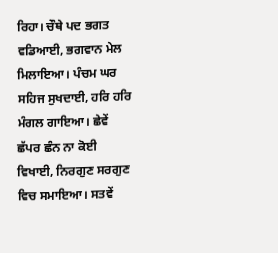ਰਿਹਾ। ਚੌਥੇ ਪਦ ਭਗਤ ਵਡਿਆਈ, ਭਗਵਾਨ ਮੇਲ ਮਿਲਾਇਆ। ਪੰਚਮ ਘਰ ਸਹਿਜ ਸੁਖਦਾਈ, ਹਰਿ ਹਰਿ ਮੰਗਲ ਗਾਇਆ। ਛੇਵੇਂ ਛੱਪਰ ਛੰਨ ਨਾ ਕੋਈ ਵਿਖਾਈ, ਨਿਰਗੁਣ ਸਰਗੁਣ ਵਿਚ ਸਮਾਇਆ। ਸਤਵੇਂ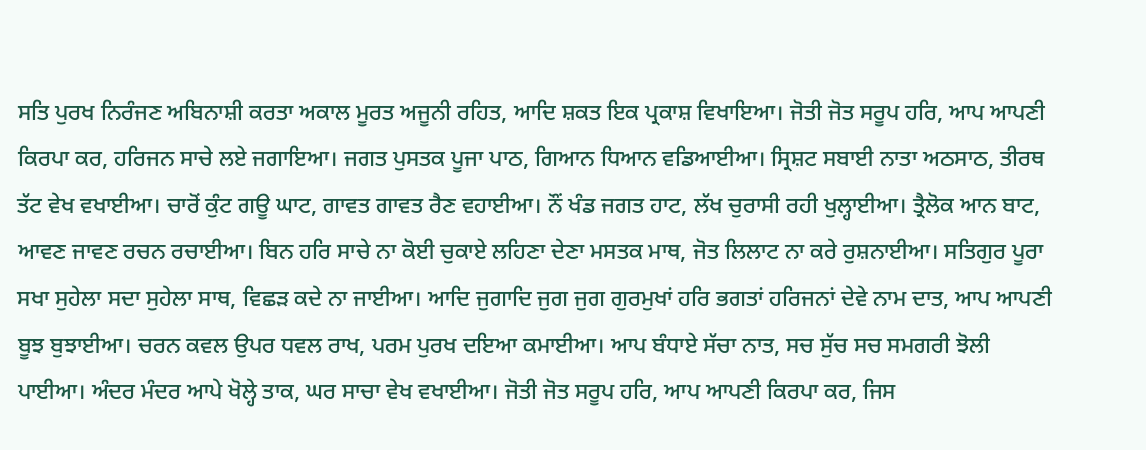ਸਤਿ ਪੁਰਖ ਨਿਰੰਜਣ ਅਬਿਨਾਸ਼ੀ ਕਰਤਾ ਅਕਾਲ ਮੂਰਤ ਅਜੂਨੀ ਰਹਿਤ, ਆਦਿ ਸ਼ਕਤ ਇਕ ਪ੍ਰਕਾਸ਼ ਵਿਖਾਇਆ। ਜੋਤੀ ਜੋਤ ਸਰੂਪ ਹਰਿ, ਆਪ ਆਪਣੀ ਕਿਰਪਾ ਕਰ, ਹਰਿਜਨ ਸਾਚੇ ਲਏ ਜਗਾਇਆ। ਜਗਤ ਪੁਸਤਕ ਪੂਜਾ ਪਾਠ, ਗਿਆਨ ਧਿਆਨ ਵਡਿਆਈਆ। ਸ੍ਰਿਸ਼ਟ ਸਬਾਈ ਨਾਤਾ ਅਠਸਾਠ, ਤੀਰਥ ਤੱਟ ਵੇਖ ਵਖਾਈਆ। ਚਾਰੋਂ ਕੁੰਟ ਗਊ ਘਾਟ, ਗਾਵਤ ਗਾਵਤ ਰੈਣ ਵਹਾਈਆ। ਨੌਂ ਖੰਡ ਜਗਤ ਹਾਟ, ਲੱਖ ਚੁਰਾਸੀ ਰਹੀ ਖੁਲ੍ਹਾਈਆ। ਤ੍ਰੈਲੋਕ ਆਨ ਬਾਟ, ਆਵਣ ਜਾਵਣ ਰਚਨ ਰਚਾਈਆ। ਬਿਨ ਹਰਿ ਸਾਚੇ ਨਾ ਕੋਈ ਚੁਕਾਏ ਲਹਿਣਾ ਦੇਣਾ ਮਸਤਕ ਮਾਥ, ਜੋਤ ਲਿਲਾਟ ਨਾ ਕਰੇ ਰੁਸ਼ਨਾਈਆ। ਸਤਿਗੁਰ ਪੂਰਾ ਸਖਾ ਸੁਹੇਲਾ ਸਦਾ ਸੁਹੇਲਾ ਸਾਥ, ਵਿਛੜ ਕਦੇ ਨਾ ਜਾਈਆ। ਆਦਿ ਜੁਗਾਦਿ ਜੁਗ ਜੁਗ ਗੁਰਮੁਖਾਂ ਹਰਿ ਭਗਤਾਂ ਹਰਿਜਨਾਂ ਦੇਵੇ ਨਾਮ ਦਾਤ, ਆਪ ਆਪਣੀ ਬੂਝ ਬੁਝਾਈਆ। ਚਰਨ ਕਵਲ ਉਪਰ ਧਵਲ ਰਾਖ, ਪਰਮ ਪੁਰਖ ਦਇਆ ਕਮਾਈਆ। ਆਪ ਬੰਧਾਏ ਸੱਚਾ ਨਾਤ, ਸਚ ਸੁੱਚ ਸਚ ਸਮਗਰੀ ਝੋਲੀ ਪਾਈਆ। ਅੰਦਰ ਮੰਦਰ ਆਪੇ ਖੋਲ੍ਹੇ ਤਾਕ, ਘਰ ਸਾਚਾ ਵੇਖ ਵਖਾਈਆ। ਜੋਤੀ ਜੋਤ ਸਰੂਪ ਹਰਿ, ਆਪ ਆਪਣੀ ਕਿਰਪਾ ਕਰ, ਜਿਸ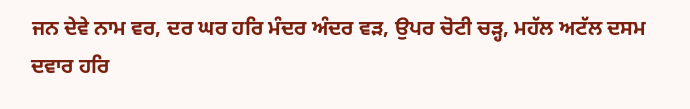ਜਨ ਦੇਵੇ ਨਾਮ ਵਰ, ਦਰ ਘਰ ਹਰਿ ਮੰਦਰ ਅੰਦਰ ਵੜ, ਉਪਰ ਚੋਟੀ ਚੜ੍ਹ, ਮਹੱਲ ਅਟੱਲ ਦਸਮ ਦਵਾਰ ਹਰਿ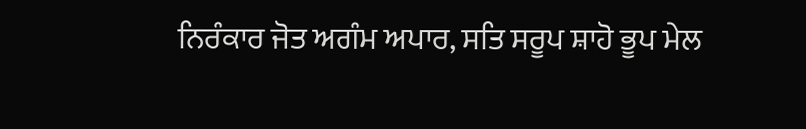ਨਿਰੰਕਾਰ ਜੋਤ ਅਗੰਮ ਅਪਾਰ, ਸਤਿ ਸਰੂਪ ਸ਼ਾਹੋ ਭੂਪ ਮੇਲ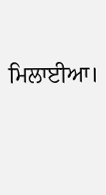ਮਿਲਾਈਆ।